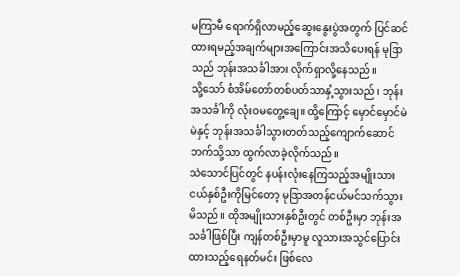မကြာမီ ရောက်ရှိလာမည့်ဆွေးနွေးပွဲအတွက် ပြင်ဆင်ထားရမည့်အချက်များအကြောင်းအသိပေးရန် မုဒြာသည် ဘုန်းအသင်္ခါအား လိုက်ရှာလို့နေသည်။
သို့သော် စံအိမ်တော်တစ်ပတ်သာနှံ့သွားသည်၊ ဘုန်းအသင်္ခါကို လုံးဝမတွေ့ချေ။ ထို့ကြောင့် မှောင်မှောင်မဲမဲနှင့် ဘုန်းအသင်္ခါသွားတတ်သည့်ကျောက်ဆောင်ဘက်သို့သာ ထွက်လာခဲ့လိုက်သည်။
သဲသောင်ပြင်တွင် နပန်းလုံးနေကြသည့်အမျိုးသားငယ်နှစ်ဦးကိုမြင်တော့ မုဒြာအတန်ငယ်မင်သက်သွားမိသည်။ ထိုအမျိုးသားနှစ်ဦးတွင် တစ်ဦးမှာ ဘုန်းအသင်္ခါဖြစ်ပြီး ကျန်တစ်ဦးမှာမူ လူသားအသွင်ပြောင်းထားသည့်ရေနတ်မင်း ဖြစ်လေ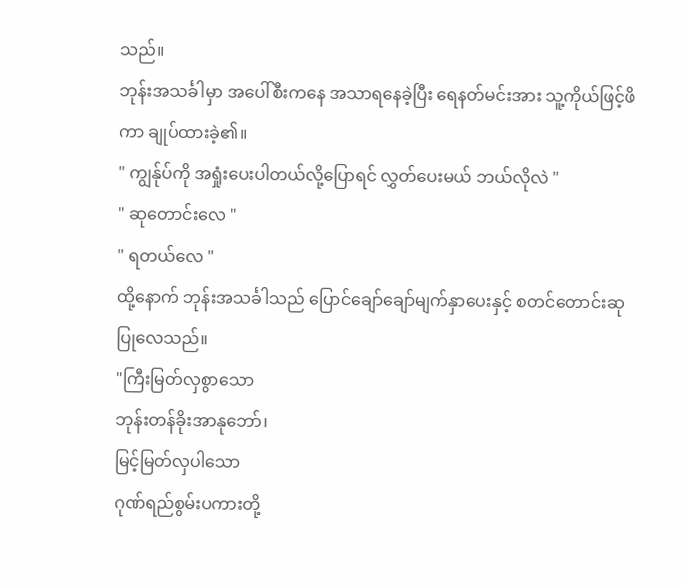သည်။
ဘုန်းအသင်္ခါမှာ အပေါ်စီးကနေ အသာရနေခဲ့ပြီး ရေနတ်မင်းအား သူ့ကိုယ်ဖြင့်ဖိကာ ချုပ်ထားခဲ့၏။
" ကျွန်ုပ်ကို အရှုံးပေးပါတယ်လို့ပြောရင် လွှတ်ပေးမယ် ဘယ်လိုလဲ "
" ဆုတောင်းလေ "
" ရတယ်လေ "
ထို့နောက် ဘုန်းအသင်္ခါသည် ပြောင်ချော်ချော်မျက်နှာပေးနှင့် စတင်တောင်းဆုပြုလေသည်။
"ကြီးမြတ်လှစွာသော
ဘုန်းတန်ခိုးအာနုဘော်၊
မြင့်မြတ်လှပါသော
ဂုဏ်ရည်စွမ်းပကားတို့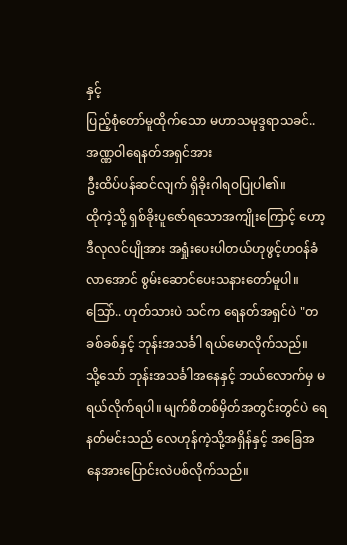နှင့်
ပြည့်စုံတော်မူထိုက်သော မဟာသမုဒ္ဒရာသခင်..အဏ္ဏဝါရေနတ်အရှင်အား
ဦးထိပ်ပန်ဆင်လျက် ရှိခိုးဂါရဝပြုပါ၏။
ထိုကဲ့သို့ ရှစ်ခိုးပူဇော်ရသောအကျိုးကြောင့် ဟော့ဒီလုလင်ပျိုအား အရှုံးပေးပါတယ်ဟုဖွင့်ဟဝန်ခံလာအောင် စွမ်းဆောင်ပေးသနားတော်မူပါ။ သြော်.. ဟုတ်သားပဲ သင်က ရေနတ်အရှင်ပဲ "တခစ်ခစ်နှင့် ဘုန်းအသင်္ခါ ရယ်မောလိုက်သည်။
သို့သော် ဘုန်းအသင်္ခါအနေနှင့် ဘယ်လောက်မှ မရယ်လိုက်ရပါ။ မျက်စိတစ်မှိတ်အတွင်းတွင်ပဲ ရေနတ်မင်းသည် လေဟုန်ကဲ့သို့အရှိန်နှင့် အခြေအနေအားပြောင်းလဲပစ်လိုက်သည်။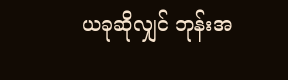ယခုဆိုလျှင် ဘုန်းအ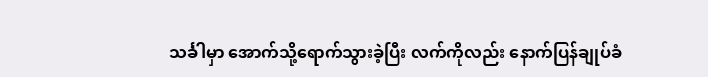သင်္ခါမှာ အောက်သို့ရောက်သွားခဲ့ပြီး လက်ကိုလည်း နောက်ပြန်ချုပ်ခံ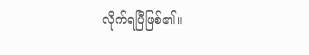လိုက်ရပြီဖြစ်၏။